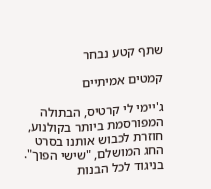שתף קטע נבחר

קמטים אמיתיים

ג'יימי לי קרטיס, הבתולה המפורסמת ביותר בקולנוע, חוזרת לכבוש אותנו בסרט החג המושלם, "שישי הפוך". בניגוד לכל הבנות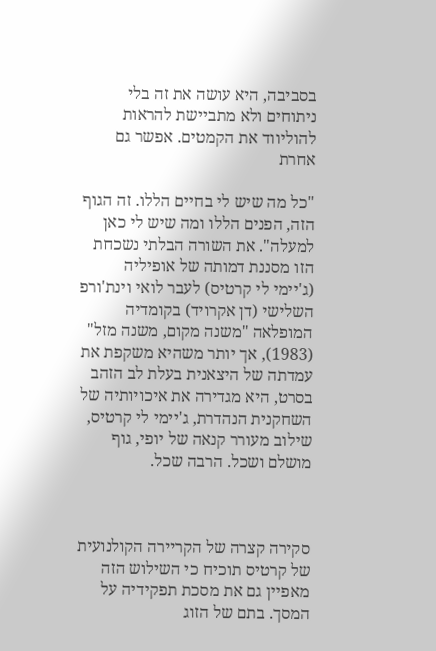בסביבה, היא עושה את זה בלי ניתוחים ולא מתביישת להראות להוליווד את הקמטים. אפשר גם אחרת

"כל מה שיש לי בחיים הללו. זה הגוף הזה, הפנים הללו ומה שיש לי כאן למעלה". את השורה הבלתי נשכחת הזו מסננת דמותה של אופיליה (ג'יימי לי קרטיס) לעבר לואי וינת'ורפ השלישי (דן אקרויד) בקומדיה המופלאה "משנה מקום, משנה מזל" (1983), אך יותר משהיא משקפת את עמדתה של היצאנית בעלת לב הזהב בסרט, היא מגדירה את איכויותיה של השחקנית הנהדרת, ג'יימי לי קרטיס, שילוב מעורר קנאה של יופי, גוף מושלם ושכל. הרבה שכל.



סקירה קצרה של הקריירה הקולנועית של קרטיס תוכיח כי השילוש הזה מאפיין גם את מסכת תפקידיה על המסך. בתם של הזוג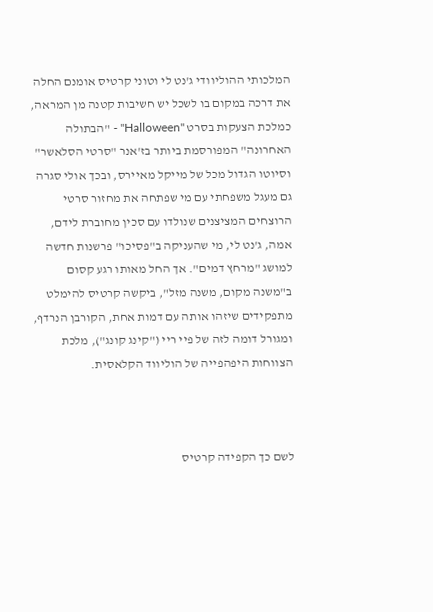המלכותי ההוליוודי ג'נט לי וטוני קרטיס אומנם החלה את דרכה במקום בו לשכל יש חשיבות קטנה מן המראה, כמלכת הצעקות בסרט "Halloween" - "הבתולה האחרונה" המפורסמת ביותר בז'אנר "סרטי הסלאשר" וסיוטו הגדול מכל של מייקל מאיירס, ובכך אולי סגרה גם מעגל משפחתי עם מי שפתחה את מחזור סרטי הרוצחים המציצנים שנולדו עם סכין מחוברת לידם, אמה, ג'נט לי, מי שהעניקה ב"פסיכו" פרשנות חדשה למושג "מרחץ דמים". אך החל מאותו רגע קסום ב"משנה מקום, משנה מזל", ביקשה קרטיס להימלט מתפקידים שיזהו אותה עם דמות אחת, הקורבן הנרדף, ומגורל דומה לזה של פיי ריי ("קינג קונג"), מלכת הצווחות היפהפייה של הוליווד הקלאסית.



לשם כך הקפידה קרטיס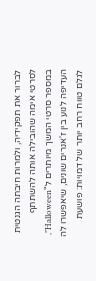לברור את תפקידיה, ולמרות חיבתה הגנטית לסרטי אימה שהובילה אותה להשתתף במספר סרטי המשך מיותרים ל"Halloween", העדיפה לנוע בין ז'אנרים שונים, שיאפשרו לה לגלם טווח רחב יותר של דמויות: פושעת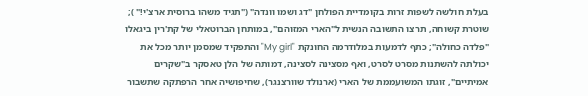בעלת חולשה לשפות זרות בקומדיית הפולחן "דג ושמו וונדה" ("תגיד משהו ברוסית ארצ'י!" ); שוטרת קשוחה, תרצו התשובה הנשית ל"הארי המזוהם", במותחן הברוטאלי של קת'רין ביגאלו "פלדה כחולה"; כתף לדמעות במלודרמה החונקת "My girl" והתפקיד שמסמן יותר מכל את יכולתה להשתנות מסרט לסרט, ואף מסצינה לסצינה, דמותה של הלן טאסקר ב"שקרים אמיתיים", זוגתו המשועממת של הארי (ארנולד שוורצנגר), שחיפושיה אחר הרפתקה שתשבור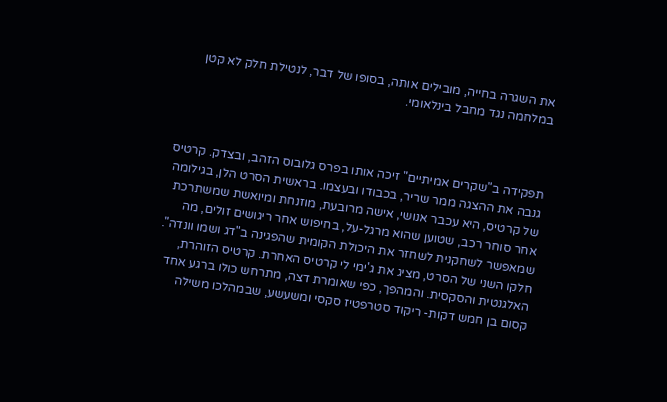את השגרה בחייה, מובילים אותה, בסופו של דבר, לנטילת חלק לא קטן במלחמה נגד מחבל בינלאומי.



תפקידה ב"שקרים אמיתיים" זיכה אותו בפרס גלובוס הזהב, ובצדק. קרטיס גנבה את ההצגה ממר שריר, בכבודו ובעצמו. בראשית הסרט הלן, בגילומה של קרטיס, היא עכבר אנושי, אישה מרובעת, מוזנחת ומיואשת שמשתרכת אחר סוחר רכב, שטוען שהוא מרגל-על, בחיפוש אחר ריגושים זולים, מה שמאפשר לשחקנית לשחזר את היכולת הקומית שהפגינה ב"דג ושמו וונדה". חלקו השני של הסרט, מציג את ג'ימי לי קרטיס האחרת. קרטיס הזוהרת, האלגנטית והסקסית. והמהפך, כפי שאומרת דצה, מתרחש כולו ברגע אחד קסום בן חמש דקות- ריקוד סטרפטיז סקסי ומשעשע, שבמהלכו משילה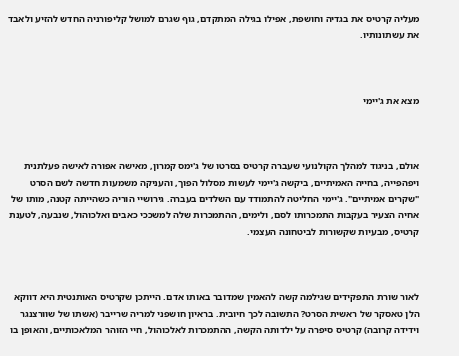מעליה קרטיס את בגדיה וחושפת, אפילו בגילה המתקדם, גוף שגרם למושל קליפורניה החדש להזיע ולאבד את עשתונותיו.



מצא את ג'יימי



אולם, בניגוד למהלך הקולנועי שעברה קרטיס בסרטו של ג'ימס קמרון, מאישה אפורה לאישה פעלתנית ויפהפייה, בחייה האמיתיים, ביקשה ג'יימי לעשות מסלול הפוך, והעניקה משמעות חדשה לשם הסרט "שקרים אמיתיים". ג'יימי החליטה להתמודד עם השלדים בעברה. גירושיי הוריה כשהייתה קטנה, מותו של אחיה הצעיר בעקבות התמכרותו לסם, ולימים, ההתמכרות שלה למשככי כאבים ואלכוהול, שנבעה, לטענת קרטיס, מבעיות שקשורות לביטחונה העצמי.



לאור שורת התפקידים שגילמה קשה להאמין שמדובר באותו אדם. הייתכן שקרטיס האותנטית היא דווקא הלן טאסקר של ראשית הסרט? התשובה לכך חיובית. בראיון חושפני למריה שרייבר (אשתו של שוורצנגר וידידה קרובה) קרטיס סיפרה על ילדותה הקשה, ההתמכרות לאלכוהול, חיי הזוהר המלאכותיים, והאופן בו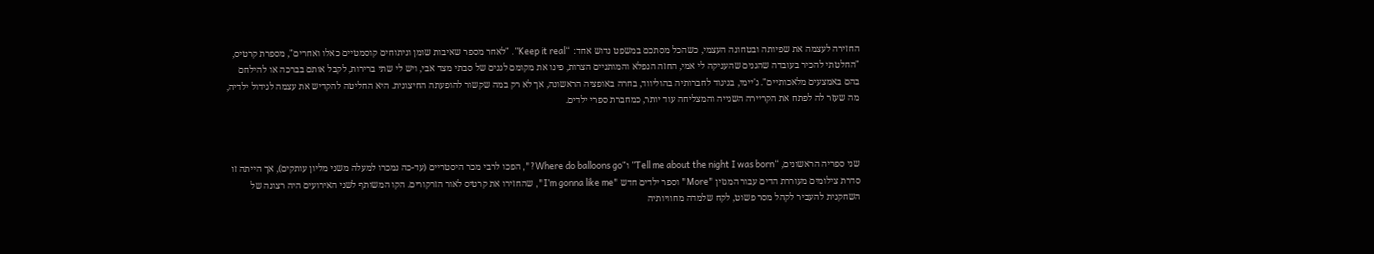החזירה לעצמה את שפיותה ובטחונה העצמי, כשהכל מסתכם במשפט נדוש אחד: “Keep it real”. "לאחר מספר שאיבות שומן וניתוחים קוסמטיים כאלו ואחרים", מספרת קרטיס, "החלטתי להכיר בעובדה שהגנים שהעניקה לי אמי, החזה הנפלא והמותניים הצרות, פינו את מקומם לגנים של סבתי מצד אבי, ויש לי שתי ברירות, לקבל אותם בברכה או להילחם בהם באמצעים מלאכותיים". ג'יימי, בניגוד לחברותיה בהוליווד, בחרה באופציה הראשונה, אך לא רק במה שקשור להופעתה החיצונית. היא החליטה להקדיש את עצמה לגידול ילדיה, מה שעזר לה לפתח את הקריירה השנייה והמצליחה עוד יותר, כמחברת ספרי ילדים.



שני ספריה הראשונים, “Tell me about the night I was born” ו"Where do balloons go?", הפכו לרבי מכר היסטריים (עד-כה נמכרו למעלה משני מליון עותקים), אך הייתה זו סדרת צילומים מעוררת הדים עבור המגזין "More" וספר ילדים חדש "I’m gonna like me", שהחזירו את קרטיס לאור הזרקורים. הקו המשותף לשני האירועים היה רצונה של השחקנית להעביר לקהל מסר פשוט, לקח שלמדה מחוויותיה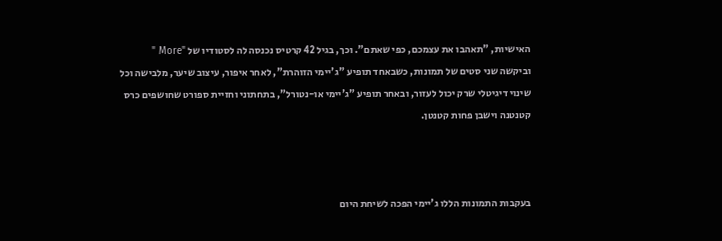האישיות, "תאהבו את עצמכם, כפי שאתם". וכך, בגיל 42 קרטיס נכנסה לה לסטודיו של "More " וביקשה שני סטים של תמונות, כשבאחד תופיע "ג'יימי הזוהרת", לאחר איפור, עיצוב שיער, מלבישה וכל שינוי דיגיטלי שרק יכול לעזור, ובאחר תופיע "ג'יימי או-נטורל", בתחתוני וחזיית ספורט שחושפים כרס קטנטנה וישבן פחות קטנטן.



בעקבות התמונות הללו ג'יימי הפכה לשיחת היום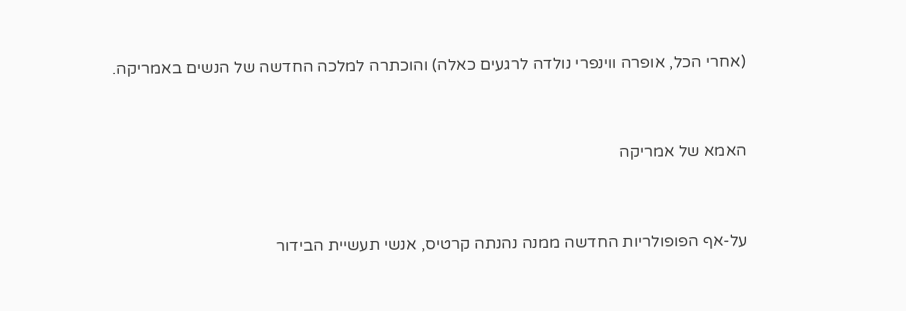(אחרי הכל, אופרה ווינפרי נולדה לרגעים כאלה) והוכתרה למלכה החדשה של הנשים באמריקה.



האמא של אמריקה



על-אף הפופולריות החדשה ממנה נהנתה קרטיס, אנשי תעשיית הבידור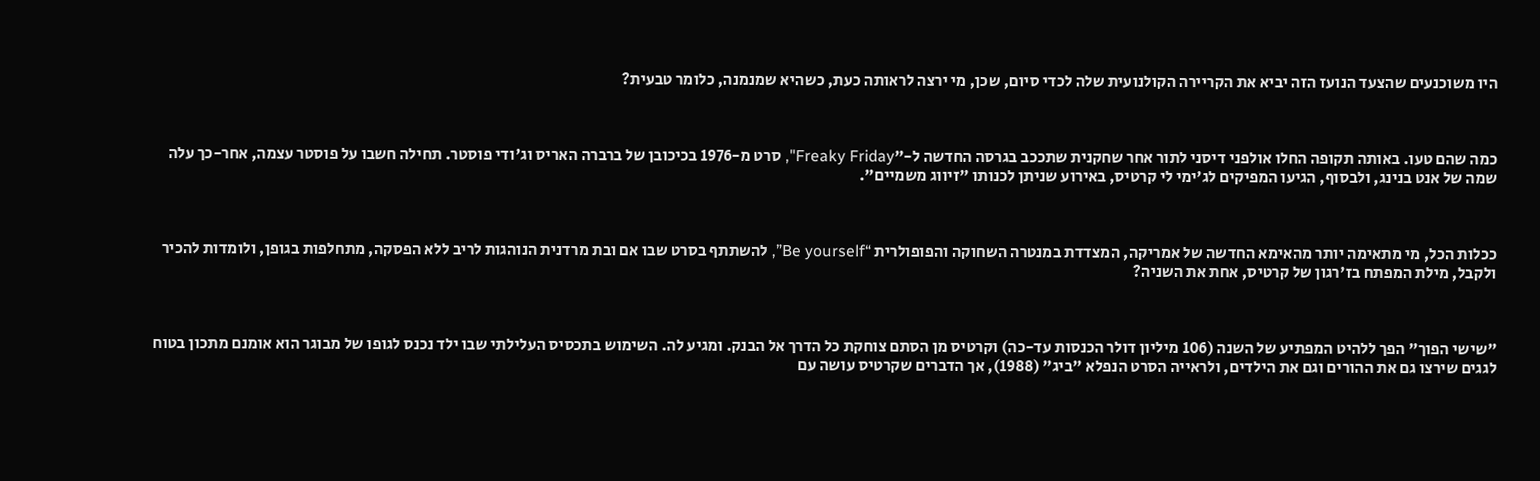היו משוכנעים שהצעד הנועז הזה יביא את הקריירה הקולנועית שלה לכדי סיום, שכן, מי ירצה לראותה כעת, כשהיא שמנמנה, כלומר טבעית?



כמה שהם טעו. באותה תקופה החלו אולפני דיסני לתור אחר שחקנית שתככב בגרסה החדשה ל-"Freaky Friday", סרט מ-1976 בכיכובן של ברברה האריס וג'ודי פוסטר. תחילה חשבו על פוסטר עצמה, אחר-כך עלה שמה של אנט בנינג, ולבסוף, הגיעו המפיקים לג'ימי לי קרטיס, באירוע שניתן לכנותו "זיווג משמיים".



ככלות הכל, מי מתאימה יותר מהאימא החדשה של אמריקה, המצדדת במנטרה השחוקה והפופולרית “Be yourself”, להשתתף בסרט שבו אם ובת מרדנית הנוהגות לריב ללא הפסקה, מתחלפות בגופן, ולומדות להכיר ולקבל, מילת המפתח בז'רגון של קרטיס, אחת את השניה?



"שישי הפוך" הפך ללהיט המפתיע של השנה (106 מיליון דולר הכנסות עד-כה) וקרטיס מן הסתם צוחקת כל הדרך אל הבנק. ומגיע לה. השימוש בתכסיס העלילתי שבו ילד נכנס לגופו של מבוגר הוא אומנם מתכון בטוח לגגים שירצו גם את ההורים וגם את הילדים, ולראייה הסרט הנפלא "ביג" (1988), אך הדברים שקרטיס עושה עם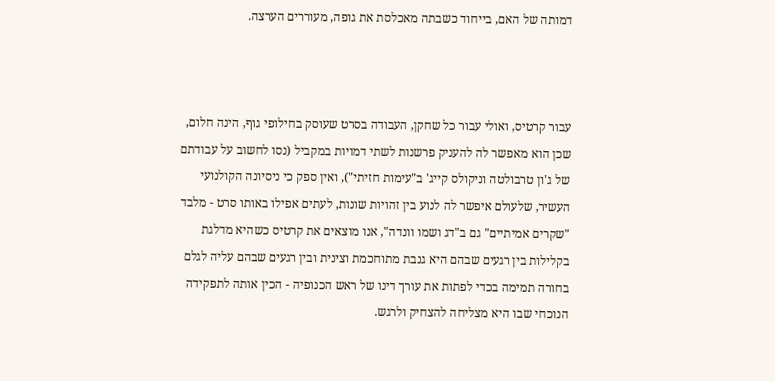דמותה של האם, בייחוד כשבתה מאכלסת את גופה, מעוררים הערצה.



עבור קרטיס, ואולי עבור כל שחקן, העבודה בסרט שעוסק בחילופי גוף, הינה חלום, שכן הוא מאפשר לה להעניק פרשנות לשתי דמויות במקביל (נסו לחשוב על עבודתם של ג'ון טרבולטה וניקולס קייג' ב"עימות חזיתי"), ואין ספק כי ניסיונה הקולנועי העשיר, שלעולם איפשר לה לנוע בין זהויות שונות, לעתים אפילו באותו סרט - מלבד "שקרים אמיתיים" גם ב"דג ושמו וונדה", אנו מוצאים את קרטיס כשהיא מדלגת בקלילות בין רגעים שבהם היא גנבת מתוחכמת וצינית ובין רגעים שבהם עליה לגלם בחורה תמימה בכדי לפתות את עורך דינו של ראש הכנופיה - הכין אותה לתפקידה הנוכחי שבו היא מצליחה להצחיק ולרגש.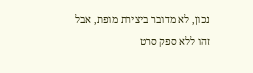נכון, לא מדובר ביצירת מופת, אבל זהו ללא ספק סרט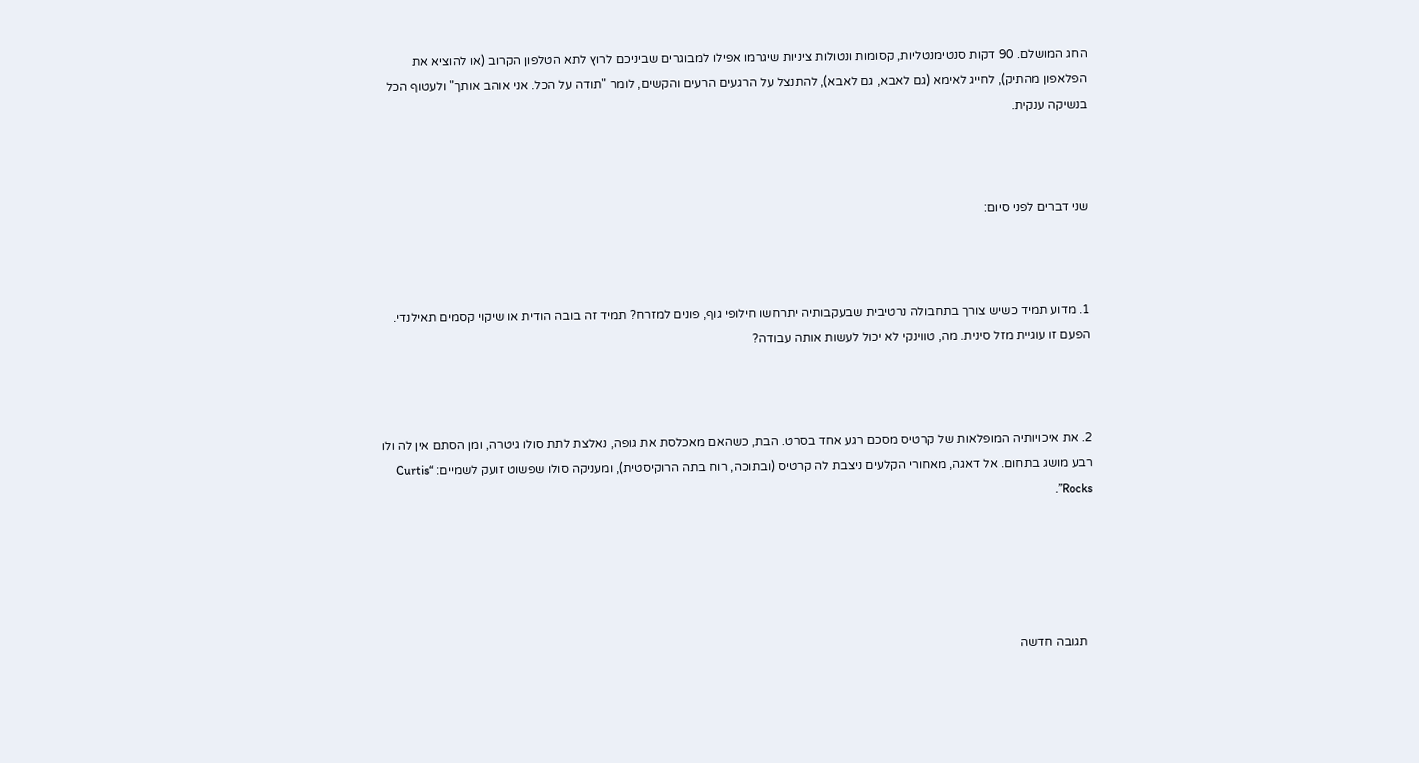החג המושלם. 90 דקות סנטימנטליות, קסומות ונטולות ציניות שיגרמו אפילו למבוגרים שביניכם לרוץ לתא הטלפון הקרוב (או להוציא את הפלאפון מהתיק), לחייג לאימא (גם לאבא, גם לאבא), להתנצל על הרגעים הרעים והקשים, לומר "תודה על הכל. אני אוהב אותך" ולעטוף הכל בנשיקה ענקית.



שני דברים לפני סיום:



1. מדוע תמיד כשיש צורך בתחבולה נרטיבית שבעקבותיה יתרחשו חילופי גוף, פונים למזרח? תמיד זה בובה הודית או שיקוי קסמים תאילנדי. הפעם זו עוגיית מזל סינית. מה, טווינקי לא יכול לעשות אותה עבודה?



2. את איכויותיה המופלאות של קרטיס מסכם רגע אחד בסרט. הבת, כשהאם מאכלסת את גופה, נאלצת לתת סולו גיטרה, ומן הסתם אין לה ולו רבע מושג בתחום. אל דאגה, מאחורי הקלעים ניצבת לה קרטיס (ובתוכה, רוח בתה הרוקיסטית), ומעניקה סולו שפשוט זועק לשמיים: “Curtis Rocks”.





  תגובה חדשה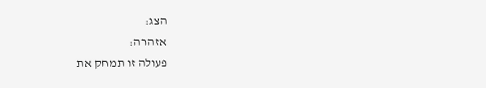הצג:
אזהרה:
פעולה זו תמחק את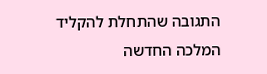התגובה שהתחלת להקליד
המלכה החדשה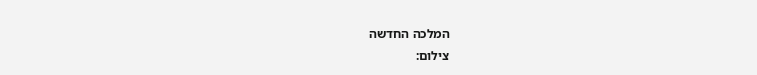המלכה החדשה
צילום: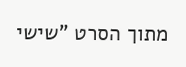מתוך הסרט "שישי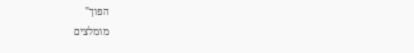הפוך"
מומלצים